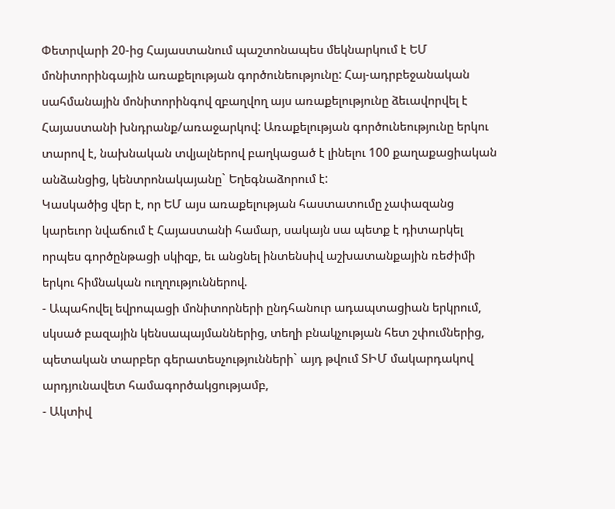Փետրվարի 20-ից Հայաստանում պաշտոնապես մեկնարկում է ԵՄ մոնիտորինգային առաքելության գործունեությունը: Հայ-ադրբեջանական սահմանային մոնիտորինգով զբաղվող այս առաքելությունը ձեւավորվել է Հայաստանի խնդրանք/առաջարկով: Առաքելության գործունեությունը երկու տարով է, նախնական տվյալներով բաղկացած է լինելու 100 քաղաքացիական անձանցից, կենտրոնակայանը` Եղեգնաձորում է:
Կասկածից վեր է, որ ԵՄ այս առաքելության հաստատումը չափազանց կարեւոր նվաճում է Հայաստանի համար, սակայն սա պետք է դիտարկել որպես գործընթացի սկիզբ, եւ անցնել ինտենսիվ աշխատանքային ռեժիմի երկու հիմնական ուղղություններով.
- Ապահովել եվրոպացի մոնիտորների ընդհանուր ադապտացիան երկրում, սկսած բազային կենսապայմաններից, տեղի բնակչության հետ շփումներից, պետական տարբեր գերատեսչությունների` այդ թվում ՏԻՄ մակարդակով արդյունավետ համագործակցությամբ,
- Ակտիվ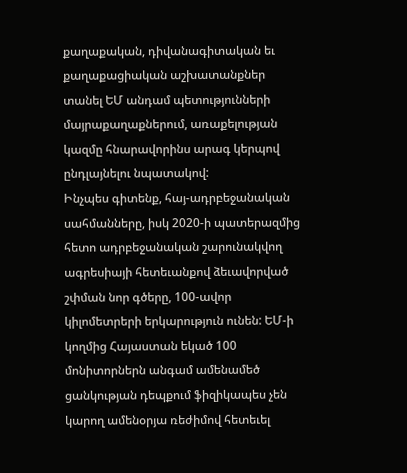քաղաքական, դիվանագիտական եւ քաղաքացիական աշխատանքներ տանել ԵՄ անդամ պետությունների մայրաքաղաքներում, առաքելության կազմը հնարավորինս արագ կերպով ընդլայնելու նպատակով:
Ինչպես գիտենք, հայ-ադրբեջանական սահմանները, իսկ 2020-ի պատերազմից հետո ադրբեջանական շարունակվող ագրեսիայի հետեւանքով ձեւավորված շփման նոր գծերը, 100-ավոր կիլոմետրերի երկարություն ունեն: ԵՄ-ի կողմից Հայաստան եկած 100 մոնիտորներն անգամ ամենամեծ ցանկության դեպքում ֆիզիկապես չեն կարող ամենօրյա ռեժիմով հետեւել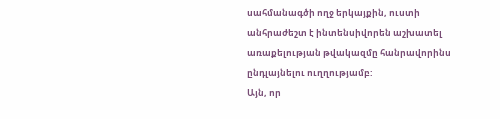սահմանագծի ողջ երկայքին, ուստի անհրաժեշտ է ինտենսիվորեն աշխատել առաքելության թվակազմը հանրավորինս ընդլայնելու ուղղությամբ:
Այն, որ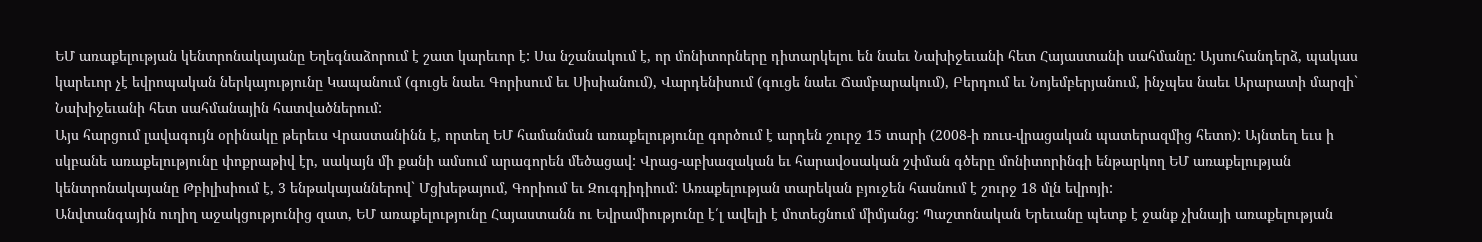ԵՄ առաքելության կենտրոնակայանը Եղեգնաձորում է շատ կարեւոր է: Սա նշանակում է, որ մոնիտորները դիտարկելու են նաեւ Նախիջեւանի հետ Հայաստանի սահմանը: Այսուհանդերձ, պակաս կարեւոր չէ եվրոպական ներկայությունը Կապանում (գուցե նաեւ Գորիսում եւ Սիսիանում), Վարդենիսում (գուցե նաեւ Ճամբարակում), Բերդում եւ Նոյեմբերյանում, ինչպես նաեւ Արարատի մարզի` Նախիջեւանի հետ սահմանային հատվածներում:
Այս հարցում լավագույն օրինակը թերեւս Վրաստանինն է, որտեղ ԵՄ համանման առաքելությունը գործում է արդեն շուրջ 15 տարի (2008-ի ռուս-վրացական պատերազմից հետո): Այնտեղ եւս ի սկբանե առաքելությունը փոքրաթիվ էր, սակայն մի քանի ամսում արագորեն մեծացավ: Վրաց-աբխազական եւ հարավօսական շփման գծերը մոնիտորինգի ենթարկող ԵՄ առաքելության կենտրոնակայանը Թբիլիսիում է, 3 ենթակայաններով` Մցխեթայում, Գորիում եւ Զուգդիդիում: Առաքելության տարեկան բյուջեն հասնում է շուրջ 18 մլն եվրոյի:
Անվտանգային ուղիղ աջակցությունից զատ, ԵՄ առաքելությունը Հայաստանն ու Եվրամիությունը է՛լ ավելի է մոտեցնում միմյանց: Պաշտոնական Երեւանը պետք է ջանք չխնայի առաքելության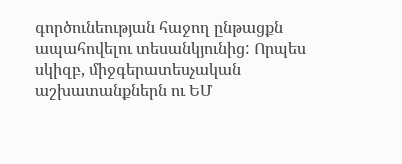գործունեության հաջող ընթացքն ապահովելու տեսանկյունից: Որպես սկիզբ, միջգերատեսչական աշխատանքներն ու ԵՄ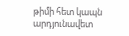թիմի հետ կապն արդյունավետ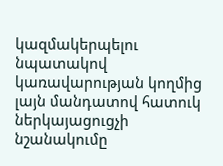կազմակերպելու նպատակով կառավարության կողմից լայն մանդատով հատուկ ներկայացուցչի նշանակումը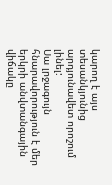կարող է այս տեսանկյունից արդյունավետ որոշում լինել:
Սա լրջագույն հնարավորություն է մեր երկրի անվտանգային վիճակը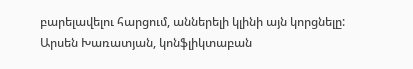բարելավելու հարցում, աններելի կլինի այն կորցնելը:
Արսեն Խառատյան, կոնֆլիկտաբան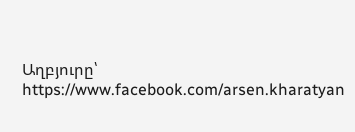Աղբյուրը՝ https://www.facebook.com/arsen.kharatyan